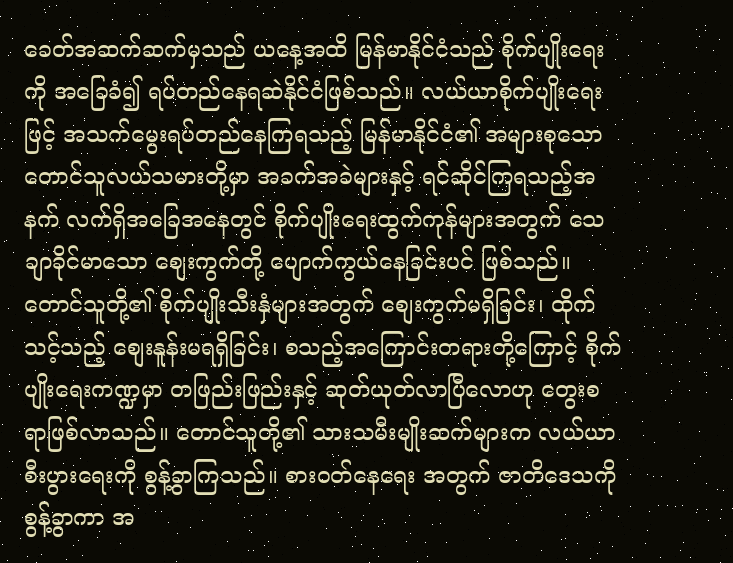ခေတ်အဆက်ဆက်မှသည် ယနေ့အထိ မြန်မာနိုင်ငံသည် စိုက်ပျိုးရေးကို အခြေခံ၍ ရပ်တည်နေရဆဲနိုင်ငံဖြစ်သည်။ လယ်ယာစိုက်ပျိုးရေးဖြင့် အသက်မွေးရပ်တည်နေကြရသည့် မြန်မာနိုင်ငံ၏ အများစုသော တောင်သူလယ်သမားတို့မှာ အခက်အခဲများနှင့် ရင်ဆိုင်ကြရသည့်အနက် လက်ရှိအခြေအနေတွင် စိုက်ပျိုးရေးထွက်ကုန်များအတွက် သေချာခိုင်မာသော စျေးကွက်တို့ ပျောက်ကွယ်နေခြင်းပင် ဖြစ်သည်။ တောင်သူတို့၏ စိုက်ပျိုးသီးနှံများအတွက် စျေးကွက်မရှိခြင်း၊ ထိုက်သင့်သည့် စျေးနူန်းမရရှိခြင်း၊ စသည့်အကြောင်းတရားတို့ကြောင့် စိုက်ပျိုးရေးကဏ္ဍမှာ တဖြည်းဖြည်းနှင့် ဆုတ်ယုတ်လာပြီလောဟု တွေးစရာဖြစ်လာသည်။ တောင်သူတို့၏ သားသမီးမျိုးဆက်များက လယ်ယာစီးပွားရေးကို စွန့်ခွာကြသည်။ စားဝတ်နေရေး အတွက် ဇာတိဒေသကို စွန့်ခွာကာ အ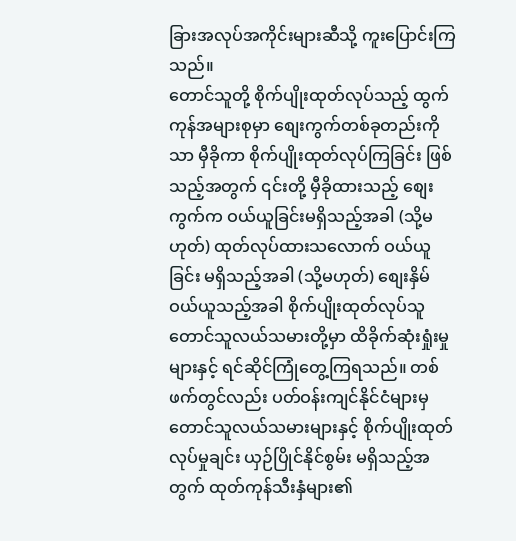ခြားအလုပ်အကိုင်းများဆီသို့ ကူးပြောင်းကြသည်။
တောင်သူတို့ စိုက်ပျိုးထုတ်လုပ်သည့် ထွက်ကုန်အများစုမှာ စျေးကွက်တစ်ခုတည်းကိုသာ မှီခိုကာ စိုက်ပျိုးထုတ်လုပ်ကြခြင်း ဖြစ်သည့်အတွက် ၎င်းတို့ မှီခိုထားသည့် စျေးကွက်က ဝယ်ယူခြင်းမရှိသည့်အခါ (သို့မဟုတ်) ထုတ်လုပ်ထားသလောက် ဝယ်ယူခြင်း မရှိသည့်အခါ (သို့မဟုတ်) စျေးနှိမ်ဝယ်ယူသည့်အခါ စိုက်ပျိုးထုတ်လုပ်သူ တောင်သူလယ်သမားတို့မှာ ထိခိုက်ဆုံးရှုံးမှုများနှင့် ရင်ဆိုင်ကြုံတွေ့ကြရသည်။ တစ်ဖက်တွင်လည်း ပတ်ဝန်းကျင်နိုင်ငံများမှ တောင်သူလယ်သမားများနှင့် စိုက်ပျိုးထုတ်လုပ်မှုချင်း ယှဉ်ပြိုင်နိုင်စွမ်း မရှိသည့်အတွက် ထုတ်ကုန်သီးနှံများ၏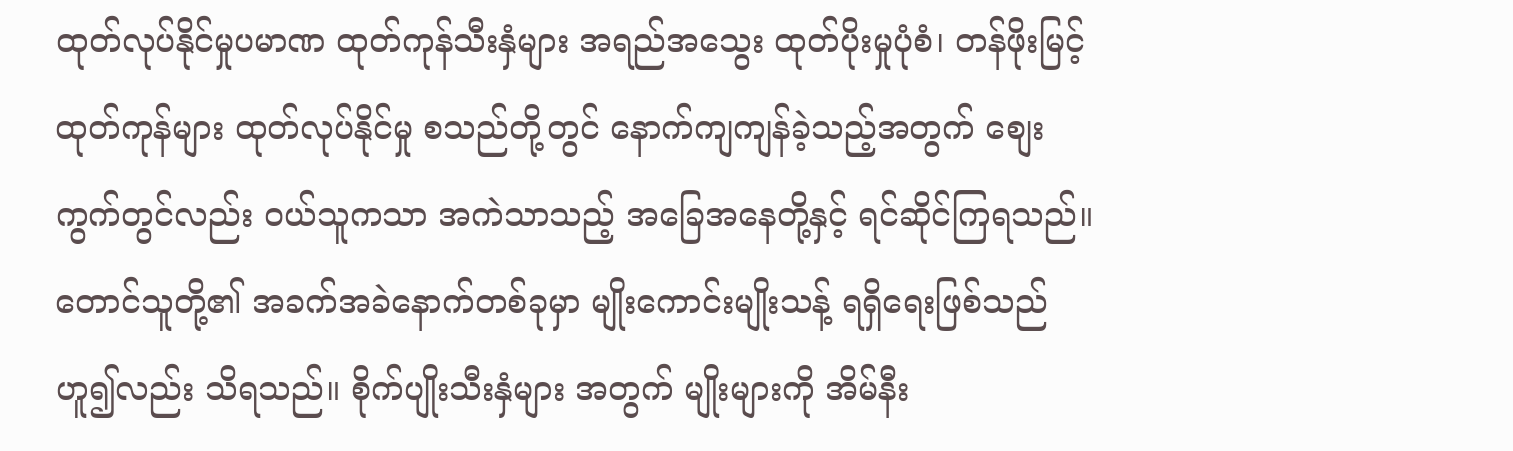ထုတ်လုပ်နိုင်မှုပမာဏ ထုတ်ကုန်သီးနှံများ အရည်အသွေး ထုတ်ပိုးမှုပုံစံ၊ တန်ဖိုးမြင့်ထုတ်ကုန်များ ထုတ်လုပ်နိုင်မှု စသည်တို့တွင် နောက်ကျကျန်ခဲ့သည့်အတွက် စျေးကွက်တွင်လည်း ဝယ်သူကသာ အကဲသာသည့် အခြေအနေတို့နှင့် ရင်ဆိုင်ကြရသည်။
တောင်သူတို့၏ အခက်အခဲနောက်တစ်ခုမှာ မျိုးကောင်းမျိုးသန့် ရရှိရေးဖြစ်သည်ဟူ၍လည်း သိရသည်။ စိုက်ပျိုးသီးနှံများ အတွက် မျိုးများကို အိမ်နီး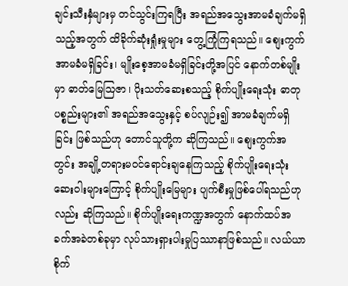ချင်းသီးနှံများမှ တင်သွင်းကြရပြီး အရည်အသွေးအာမခံချက်မရှိသည့်အတွက် ထိခိုက်ဆုံးရှုံးမှုများ တွေ့ကြုံကြရသည်။ စျေးကွက်အာမခံမရှိခြင်း၊ မျိုးစေ့အာမခံမရှိခြင်းတို့အပြင် နောက်တစ်မျိုးမှာ ဓာတ်မြေသြဇာ၊ ပိုးသတ်ဆေးစသည့် စိုက်ပျိုးရေးသုံး ဓာတုပစ္စည်းများ၏ အရည်အသွေးနှင့် စပ်လျဉ်း၍ အာမခံချက်မရှိခြင်း ဖြစ်သည်ဟု တောင်သူတို့က ဆိုကြသည်။ စျေးကွက်အတွင်း အချို့တရားမဝင်ရောင်းချနေကြသည့် စိုက်ပျိုးရေးသုံး ဆေးဝါးများကြောင့် စိုက်ပျိုးမြေများ ပျက်စီးမှုဖြစ်ပေါ်ရသည်ဟုလည်း ဆိုကြသည်။ စိုက်ပျိုးရေးကဏ္ဍအတွက် နောက်ထပ်အခက်အခဲတစ်ခုမှာ လုပ်သားရှားပါးမှုပြဿာနာဖြစ်သည်။ လယ်ယာစိုက်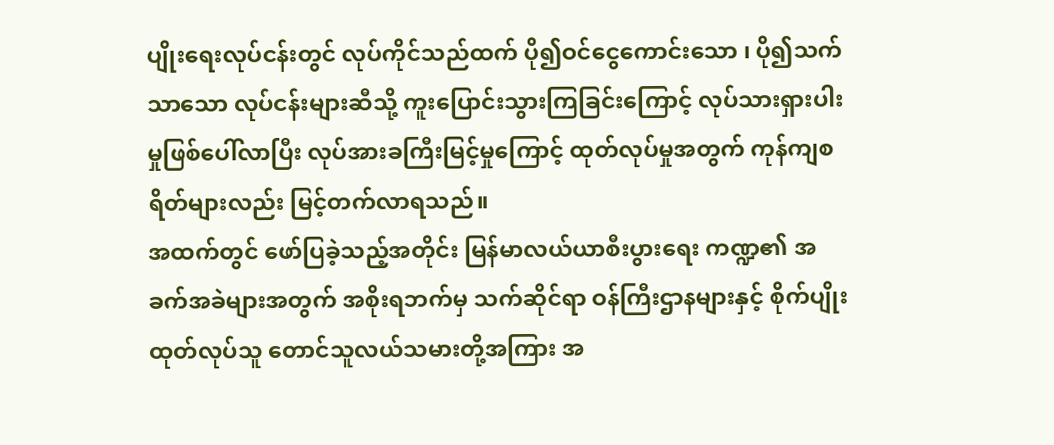ပျိုးရေးလုပ်ငန်းတွင် လုပ်ကိုင်သည်ထက် ပို၍ဝင်ငွေကောင်းသော ၊ ပို၍သက်သာသော လုပ်ငန်းများဆီသို့ ကူးပြောင်းသွားကြခြင်းကြောင့် လုပ်သားရှားပါးမှုဖြစ်ပေါ်လာပြီး လုပ်အားခကြီးမြင့်မှုကြောင့် ထုတ်လုပ်မှုအတွက် ကုန်ကျစရိတ်များလည်း မြင့်တက်လာရသည်။
အထက်တွင် ဖော်ပြခဲ့သည့်အတိုင်း မြန်မာလယ်ယာစီးပွားရေး ကဏ္ဍ၏ အခက်အခဲများအတွက် အစိုးရဘက်မှ သက်ဆိုင်ရာ ဝန်ကြီးဌာနများနှင့် စိုက်ပျိုးထုတ်လုပ်သူ တောင်သူလယ်သမားတို့အကြား အ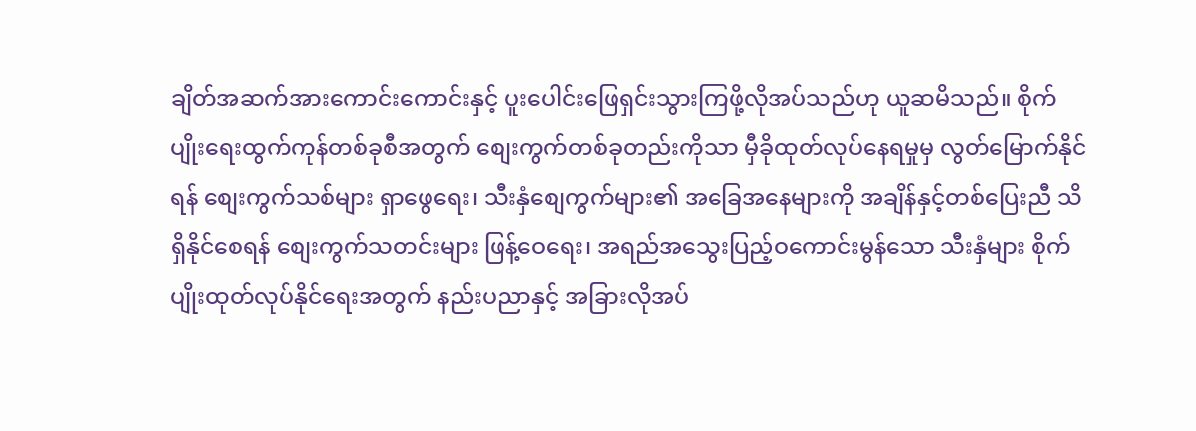ချိတ်အဆက်အားကောင်းကောင်းနှင့် ပူးပေါင်းဖြေရှင်းသွားကြဖို့လိုအပ်သည်ဟု ယူဆမိသည်။ စိုက်ပျိုးရေးထွက်ကုန်တစ်ခုစီအတွက် စျေးကွက်တစ်ခုတည်းကိုသာ မှီခိုထုတ်လုပ်နေရမှုမှ လွတ်မြောက်နိုင်ရန် စျေးကွက်သစ်များ ရှာဖွေရေး၊ သီးနှံစျေကွက်များ၏ အခြေအနေများကို အချိန်နှင့်တစ်ပြေးညီ သိရှိနိုင်စေရန် စျေးကွက်သတင်းများ ဖြန့်ဝေရေး၊ အရည်အသွေးပြည့်ဝကောင်းမွန်သော သီးနှံများ စိုက်ပျိုးထုတ်လုပ်နိုင်ရေးအတွက် နည်းပညာနှင့် အခြားလိုအပ်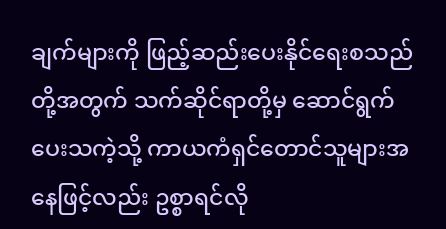ချက်များကို ဖြည့်ဆည်းပေးနိုင်ရေးစသည်တို့အတွက် သက်ဆိုင်ရာတို့မှ ဆောင်ရွက်ပေးသကဲ့သို့ ကာယကံရှင်တောင်သူများအနေဖြင့်လည်း ဥစ္စာရင်လို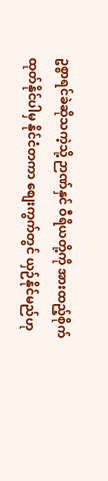ဥစ္စာရင်ခဲဆိုသကဲ့သို့ ဉာဏ်နှင် ဝီရိယတို့ကို အားထည့်စိုက်ထုတ်နိုင်ပါမှ နိုင်ငံတကာ စျေးကွက်တွင် ယှဉ်နိုင်မည်ဟု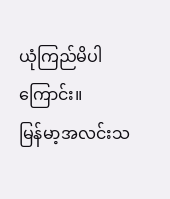ယုံကြည်မိပါကြောင်း။
မြန်မာ့အလင်းသ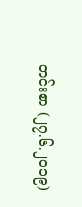တင်းစာ (၂၇.၆.၂၀၁၉)